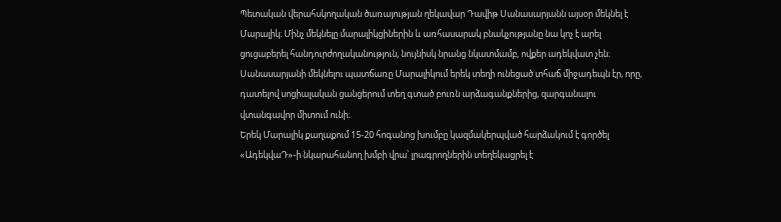Պետական վերահսկողական ծառայության ղեկավար Դավիթ Սանասարյանն այսօր մեկնել է Մարալիկ։ Մինչ մեկնելը մարալիկցիներին և առհասարակ բնակչությանը նա կոչ է արել ցուցաբերել հանդուրժողականություն, նույնիսկ նրանց նկատմամբ, ովքեր ադեկվատ չեն։ Սանասարյանի մեկնելու պատճառը Մարալիկում երեկ տեղի ունեցած տհաճ միջադեպն էր, որը, դատելով սոցիալական ցանցերում տեղ գտած բուռն արձագանքներից, զարգանալու վտանգավոր միտում ունի։
Երեկ Մարալիկ քաղաքում 15-20 հոգանոց խումբը կազմակերպված հարձակում է գործել «ԱդեկվաԴ»-ի նկարահանող խմբի վրա՝ լրագրողներին տեղեկացրել է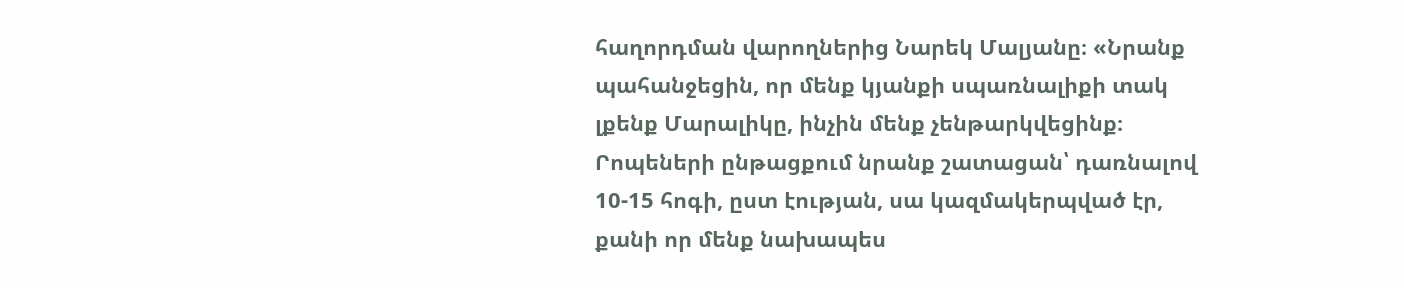հաղորդման վարողներից Նարեկ Մալյանը։ «Նրանք պահանջեցին, որ մենք կյանքի սպառնալիքի տակ լքենք Մարալիկը, ինչին մենք չենթարկվեցինք։ Րոպեների ընթացքում նրանք շատացան՝ դառնալով 10-15 հոգի, ըստ էության, սա կազմակերպված էր, քանի որ մենք նախապես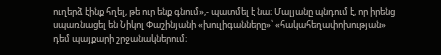ուղերձ էինք հղել, թե ուր ենք գնում»,- պատմել է նա։ Մալյանը պնդում է, որ իրենց սպառնացել են Նիկոլ Փաշինյանի «խուլիգանները»՝ «հակահեղափոխության» դեմ պայքարի շրջանակներում։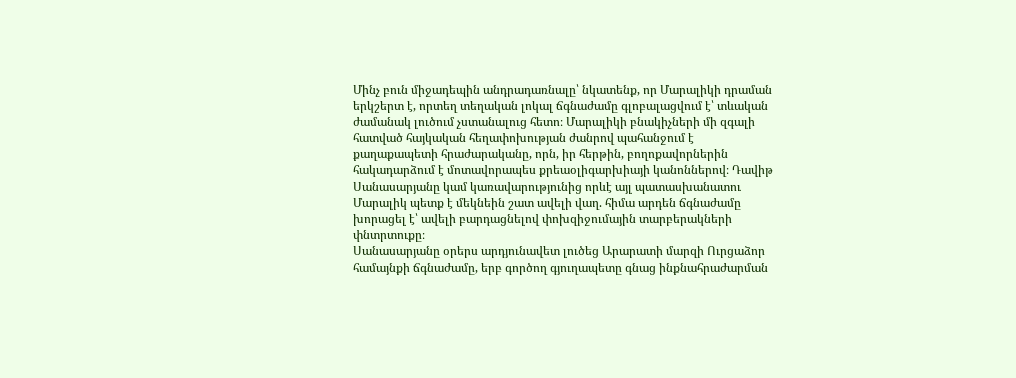Մինչ բուն միջադեպին անդրադառնալը՝ նկատենք, որ Մարալիկի դրաման երկշերտ է, որտեղ տեղական լոկալ ճգնաժամը գլոբալացվում է՝ տևական ժամանակ լուծում չստանալուց հետո։ Մարալիկի բնակիչների մի զգալի հատված հայկական հեղափոխության ժանրով պահանջում է քաղաքապետի հրաժարականը, որն, իր հերթին, բողոքավորներին հակադարձում է մոտավորապես քրեաօլիգարխիայի կանոններով։ Դավիթ Սանասարյանը կամ կառավարությունից որևէ այլ պատասխանատու Մարալիկ պետք է մեկնեին շատ ավելի վաղ. հիմա արդեն ճգնաժամը խորացել է՝ ավելի բարդացնելով փոխզիջումային տարբերակների փնտրտուքը։
Սանասարյանը օրերս արդյունավետ լուծեց Արարատի մարզի Ուրցաձոր համայնքի ճգնաժամը, երբ գործող գյուղապետը գնաց ինքնահրաժարման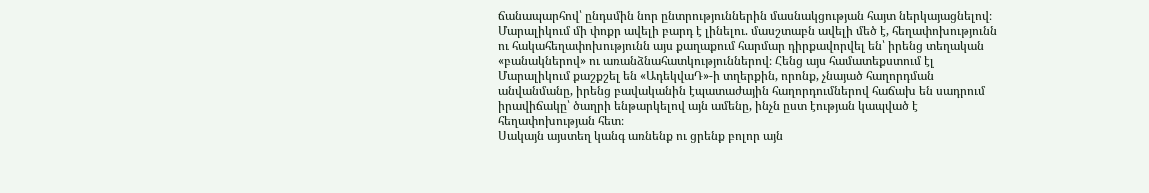ճանապարհով՝ ընդսմին նոր ընտրություններին մասնակցության հայտ ներկայացնելով։ Մարալիկում մի փոքր ավելի բարդ է լինելու. մասշտաբն ավելի մեծ է, հեղափոխությունն ու հակահեղափոխությունն այս քաղաքում հարմար դիրքավորվել են՝ իրենց տեղական «բանակներով» ու առանձնահատկություններով։ Հենց այս համատեքստում էլ Մարալիկում քաշքշել են «ԱդեկվաԴ»-ի տղերքին, որոնք, չնայած հաղորդման անվանմանը, իրենց բավականին էպատաժային հաղորդումներով հաճախ են սադրում իրավիճակը՝ ծաղրի ենթարկելով այն ամենը, ինչն ըստ էության կապված է հեղափոխության հետ։
Սակայն այստեղ կանգ առնենք ու ցրենք բոլոր այն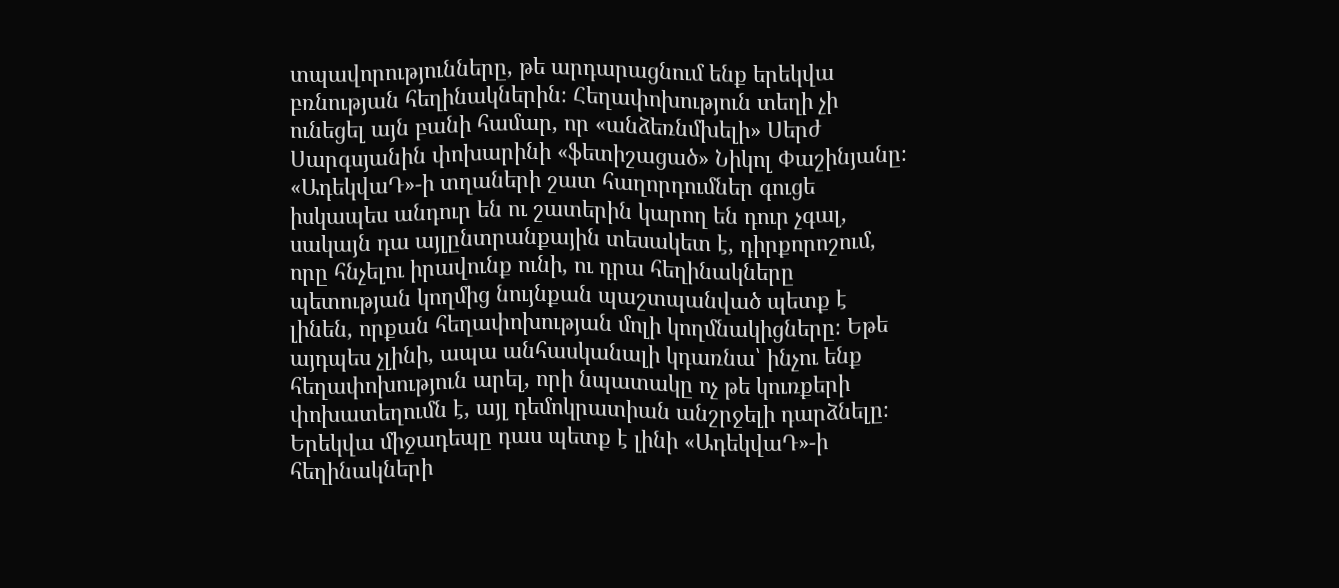տպավորությունները, թե արդարացնում ենք երեկվա բռնության հեղինակներին։ Հեղափոխություն տեղի չի ունեցել այն բանի համար, որ «անձեռնմխելի» Սերժ Սարգսյանին փոխարինի «ֆետիշացած» Նիկոլ Փաշինյանը։ «ԱդեկվաԴ»-ի տղաների շատ հաղորդումներ գուցե իսկապես անդուր են ու շատերին կարող են դուր չգալ, սակայն դա այլընտրանքային տեսակետ է, դիրքորոշում, որը հնչելու իրավունք ունի, ու դրա հեղինակները պետության կողմից նույնքան պաշտպանված պետք է լինեն, որքան հեղափոխության մոլի կողմնակիցները։ Եթե այդպես չլինի, ապա անհասկանալի կդառնա՝ ինչու ենք հեղափոխություն արել, որի նպատակը ոչ թե կուռքերի փոխատեղումն է, այլ դեմոկրատիան անշրջելի դարձնելը։
Երեկվա միջադեպը դաս պետք է լինի «ԱդեկվաԴ»-ի հեղինակների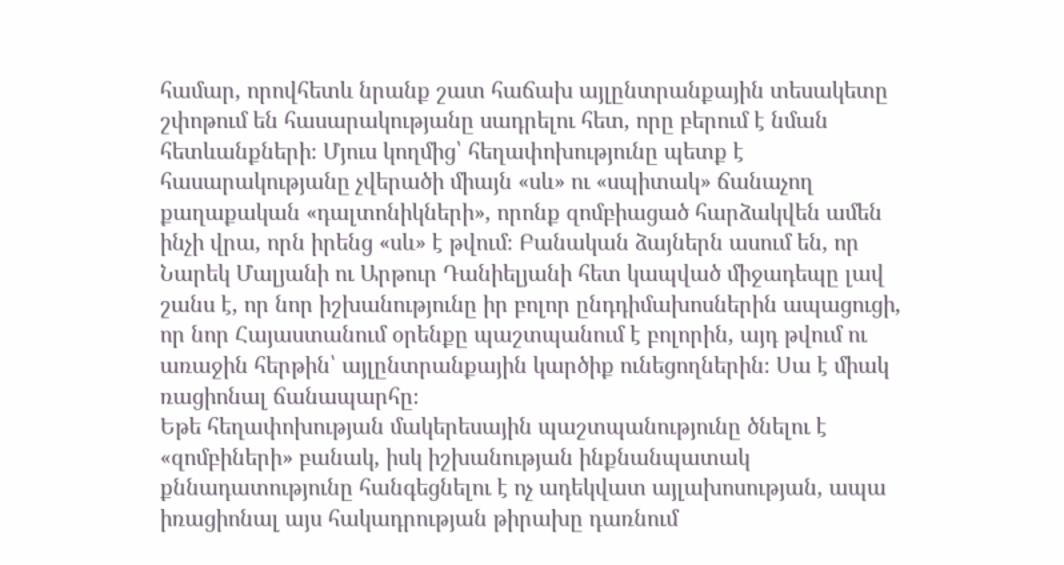համար, որովհետև նրանք շատ հաճախ այլընտրանքային տեսակետը շփոթում են հասարակությանը սադրելու հետ, որը բերում է նման հետևանքների։ Մյուս կողմից՝ հեղափոխությունը պետք է հասարակությանը չվերածի միայն «սև» ու «սպիտակ» ճանաչող քաղաքական «դալտոնիկների», որոնք զոմբիացած հարձակվեն ամեն ինչի վրա, որն իրենց «սև» է թվում։ Բանական ձայներն ասում են, որ Նարեկ Մալյանի ու Արթուր Դանիելյանի հետ կապված միջադեպը լավ շանս է, որ նոր իշխանությունը իր բոլոր ընդդիմախոսներին ապացուցի, որ նոր Հայաստանում օրենքը պաշտպանում է բոլորին, այդ թվում ու առաջին հերթին՝ այլընտրանքային կարծիք ունեցողներին։ Սա է միակ ռացիոնալ ճանապարհը։
Եթե հեղափոխության մակերեսային պաշտպանությունը ծնելու է «զոմբիների» բանակ, իսկ իշխանության ինքնանպատակ քննադատությունը հանգեցնելու է ոչ ադեկվատ այլախոսության, ապա իռացիոնալ այս հակադրության թիրախը դառնում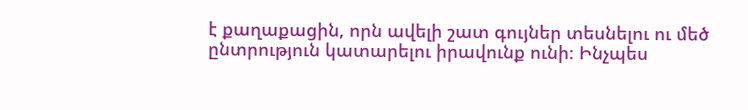է քաղաքացին, որն ավելի շատ գույներ տեսնելու ու մեծ ընտրություն կատարելու իրավունք ունի։ Ինչպես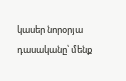կասեր նորօրյա դասականը՝ մենք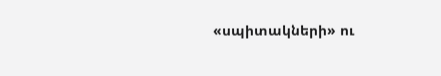«սպիտակների» ու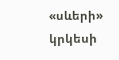«սևերի» կրկեսի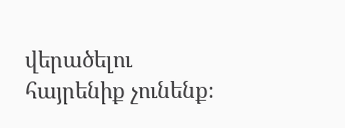վերածելու հայրենիք չունենք։